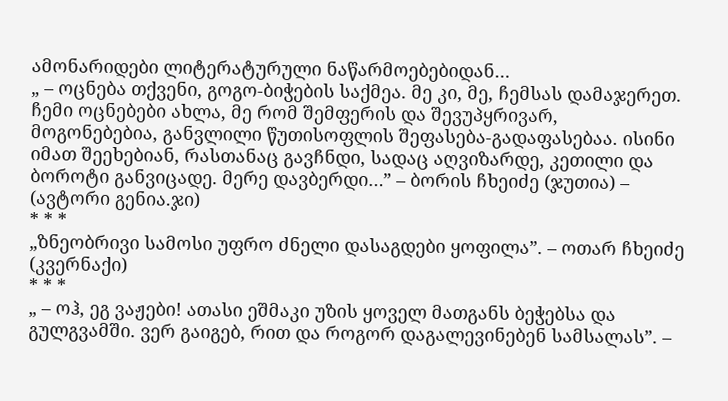ამონარიდები ლიტერატურული ნაწარმოებებიდან…
„ – ოცნება თქვენი, გოგო-ბიჭების საქმეა. მე კი, მე, ჩემსას დამაჯერეთ. ჩემი ოცნებები ახლა, მე რომ შემფერის და შევუპყრივარ, მოგონებებია, განვლილი წუთისოფლის შეფასება-გადაფასებაა. ისინი იმათ შეეხებიან, რასთანაც გავჩნდი, სადაც აღვიზარდე, კეთილი და ბოროტი განვიცადე. მერე დავბერდი…” – ბორის ჩხეიძე (ჯუთია) – (ავტორი გენია.ჯი)
* * *
„ზნეობრივი სამოსი უფრო ძნელი დასაგდები ყოფილა”. – ოთარ ჩხეიძე (კვერნაქი)
* * *
„ – ოჰ, ეგ ვაჟები! ათასი ეშმაკი უზის ყოველ მათგანს ბეჭებსა და გულგვამში. ვერ გაიგებ, რით და როგორ დაგალევინებენ სამსალას”. –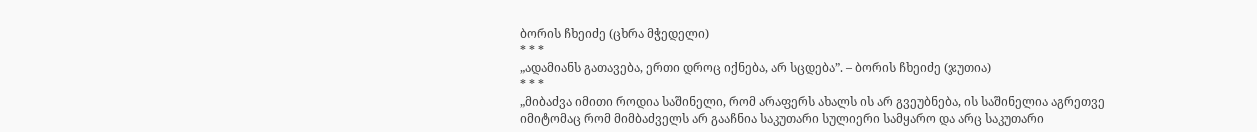ბორის ჩხეიძე (ცხრა მჭედელი)
* * *
„ადამიანს გათავება, ერთი დროც იქნება, არ სცდება”. – ბორის ჩხეიძე (ჯუთია)
* * *
„მიბაძვა იმითი როდია საშინელი, რომ არაფერს ახალს ის არ გვეუბნება, ის საშინელია აგრეთვე იმიტომაც რომ მიმბაძველს არ გააჩნია საკუთარი სულიერი სამყარო და არც საკუთარი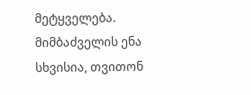მეტყველება. მიმბაძველის ენა სხვისია, თვითონ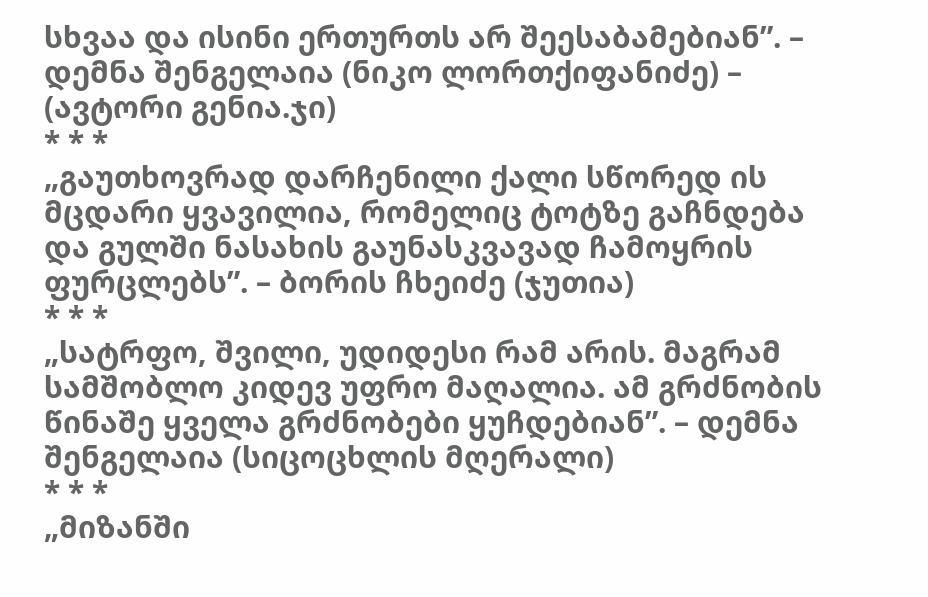სხვაა და ისინი ერთურთს არ შეესაბამებიან”. – დემნა შენგელაია (ნიკო ლორთქიფანიძე) – (ავტორი გენია.ჯი)
* * *
„გაუთხოვრად დარჩენილი ქალი სწორედ ის მცდარი ყვავილია, რომელიც ტოტზე გაჩნდება და გულში ნასახის გაუნასკვავად ჩამოყრის ფურცლებს”. – ბორის ჩხეიძე (ჯუთია)
* * *
„სატრფო, შვილი, უდიდესი რამ არის. მაგრამ სამშობლო კიდევ უფრო მაღალია. ამ გრძნობის წინაშე ყველა გრძნობები ყუჩდებიან”. – დემნა შენგელაია (სიცოცხლის მღერალი)
* * *
„მიზანში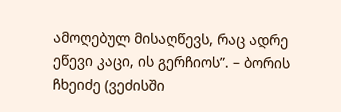ამოღებულ მისაღწევს, რაც ადრე ეწევი კაცი, ის გერჩიოს”. – ბორის ჩხეიძე (ვეძისში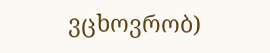ვცხოვრობ)